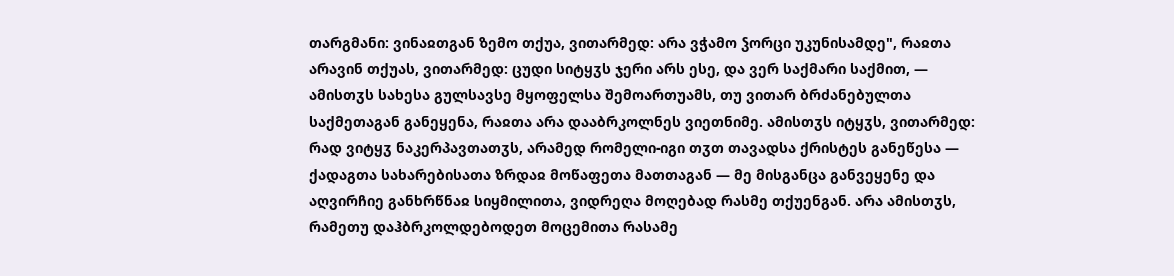თარგმანი: ვინაჲთგან ზემო თქუა, ვითარმედ: არა ვჭამო ჴორცი უკუნისამდე", რაჲთა არავინ თქუას, ვითარმედ: ცუდი სიტყჳს ჯერი არს ესე, და ვერ საქმარი საქმით, — ამისთჳს სახესა გულსავსე მყოფელსა შემოართუამს, თუ ვითარ ბრძანებულთა საქმეთაგან განეყენა, რაჲთა არა დააბრკოლნეს ვიეთნიმე. ამისთჳს იტყჳს, ვითარმედ: რად ვიტყჳ ნაკერპავთათჳს, არამედ რომელი-იგი თჳთ თავადსა ქრისტეს განეწესა — ქადაგთა სახარებისათა ზრდაჲ მოწაფეთა მათთაგან — მე მისგანცა განვეყენე და აღვირჩიე განხრწნაჲ სიყმილითა, ვიდრეღა მოღებად რასმე თქუენგან. არა ამისთჳს, რამეთუ დაჰბრკოლდებოდეთ მოცემითა რასამე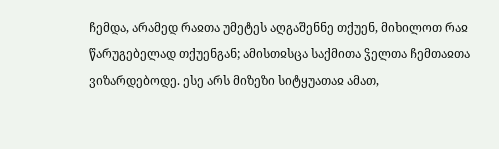ჩემდა, არამედ რაჲთა უმეტეს აღგაშენნე თქუენ, მიხილოთ რაჲ წარუგებელად თქუენგან; ამისთჲსცა საქმითა ჴელთა ჩემთაჲთა ვიზარდებოდე. ესე არს მიზეზი სიტყუათაჲ ამათ,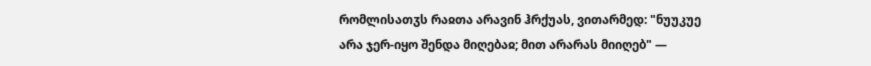რომლისათჳს რაჲთა არავინ ჰრქუას, ვითარმედ: "ნუუკუე არა ჯერ-იყო შენდა მიღებაჲ; მით არარას მიიღებ" —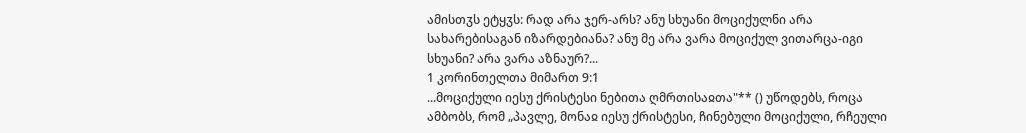ამისთჳს ეტყჳს: რად არა ჯერ-არს? ანუ სხუანი მოციქულნი არა სახარებისაგან იზარდებიანა? ანუ მე არა ვარა მოციქულ ვითარცა-იგი სხუანი? არა ვარა აზნაურ?...
1 კორინთელთა მიმართ 9:1
...მოციქული იესუ ქრისტესი ნებითა ღმრთისაჲთა"** () უწოდებს, როცა ამბობს, რომ „პავლე, მონაჲ იესუ ქრისტესი, ჩინებული მოციქული, რჩეული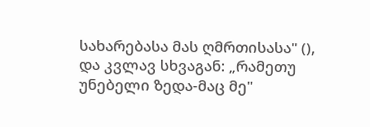სახარებასა მას ღმრთისასა" (), და კვლავ სხვაგან: „რამეთუ უნებელი ზედა-მაც მე"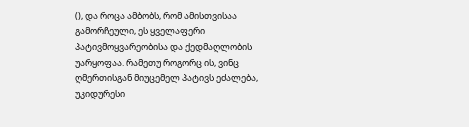(), და როცა ამბობს, რომ ამისთვისაა გამორჩეული, ეს ყველაფერი პატივმოყვარეობისა და ქედმაღლობის უარყოფაა. რამეთუ როგორც ის, ვინც ღმერთისგან მიუცემელ პატივს ეძალება, უკიდურესი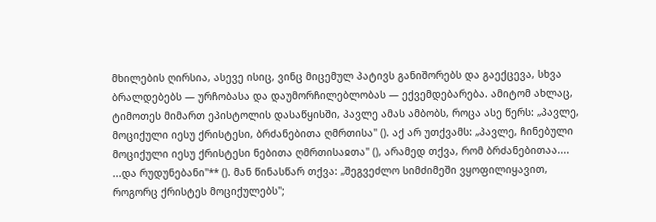მხილების ღირსია, ასევე ისიც, ვინც მიცემულ პატივს განიშორებს და გაექცევა, სხვა ბრალდებებს — ურჩობასა და დაუმორჩილებლობას — ექვემდებარება. ამიტომ ახლაც, ტიმოთეს მიმართ ეპისტოლის დასაწყისში, პავლე ამას ამბობს, როცა ასე წერს: „პავლე, მოციქული იესუ ქრისტესი, ბრძანებითა ღმრთისა" (). აქ არ უთქვამს: „პავლე, ჩინებული მოციქული იესუ ქრისტესი ნებითა ღმრთისაჲთა" (), არამედ თქვა, რომ ბრძანებითაა....
...და რუდუნებანი"** (). მან წინასწარ თქვა: „შეგვეძლო სიმძიმეში ვყოფილიყავით, როგორც ქრისტეს მოციქულებს";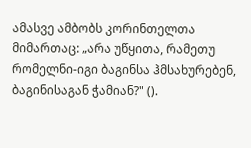ამასვე ამბობს კორინთელთა მიმართაც: „არა უწყითა, რამეთუ რომელნი-იგი ბაგინსა ჰმსახურებენ, ბაგინისაგან ჭამიან?" ().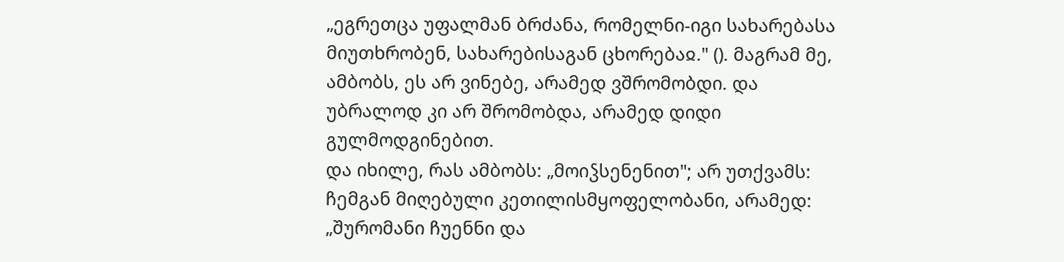„ეგრეთცა უფალმან ბრძანა, რომელნი-იგი სახარებასა მიუთხრობენ, სახარებისაგან ცხორებაჲ." (). მაგრამ მე, ამბობს, ეს არ ვინებე, არამედ ვშრომობდი. და უბრალოდ კი არ შრომობდა, არამედ დიდი გულმოდგინებით.
და იხილე, რას ამბობს: „მოიჴსენენით"; არ უთქვამს: ჩემგან მიღებული კეთილისმყოფელობანი, არამედ: „შურომანი ჩუენნი და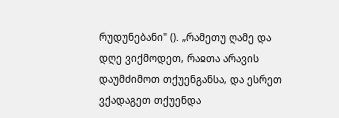რუდუნებანი" (). „რამეთუ ღამე და დღე ვიქმოდეთ, რაჲთა არავის დაუმძიმოთ თქუენგანსა, და ესრეთ ვქადაგეთ თქუენდა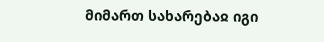მიმართ სახარებაჲ იგი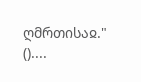ღმრთისაჲ." ()....